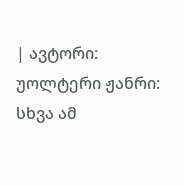| ავტორი: უოლტერი ჟანრი: სხვა ამ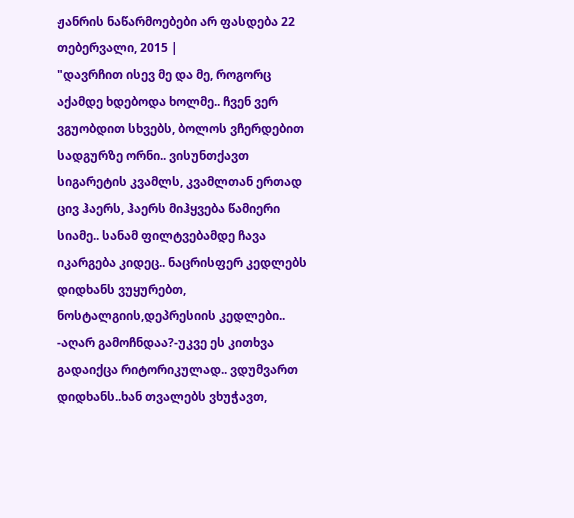ჟანრის ნაწარმოებები არ ფასდება 22 თებერვალი, 2015 |
"დავრჩით ისევ მე და მე, როგორც აქამდე ხდებოდა ხოლმე.. ჩვენ ვერ ვგუობდით სხვებს, ბოლოს ვჩერდებით სადგურზე ორნი.. ვისუნთქავთ სიგარეტის კვამლს, კვამლთან ერთად ცივ ჰაერს, ჰაერს მიჰყვება წამიერი სიამე.. სანამ ფილტვებამდე ჩავა იკარგება კიდეც.. ნაცრისფერ კედლებს დიდხანს ვუყურებთ, ნოსტალგიის,დეპრესიის კედლები.. -აღარ გამოჩნდაა?-უკვე ეს კითხვა გადაიქცა რიტორიკულად.. ვდუმვართ დიდხანს..ხან თვალებს ვხუჭავთ,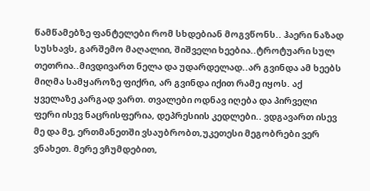წამწამებზე ფანტელები რომ სხდებიან მოგვწონს.. ჰაერი ნაზად სუსხავს, გარშემო მაღალიი, შიშველი ხეებია..ტროტუარი სულ თეთრია..მივდივართ ნელა და უდარდელად..არ გვინდა ამ ხეებს მიღმა სამყაროზე ფიქრი, არ გვინდა იქით რამე იყოს. აქ ყველაზე კარგად ვართ. თვალები ოდნავ იღება და პირველი ფერი ისევ ნაცრისფერია, დეპრესიის კედლები.. ვდგავართ ისევ მე და მე, ერთმანეთში ვსაუბრობთ,უკეთესი მეგობრები ვერ ვნახეთ. მერე ვჩუმდებით,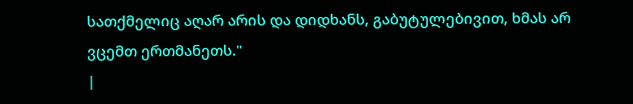სათქმელიც აღარ არის და დიდხანს, გაბუტულებივით, ხმას არ ვცემთ ერთმანეთს."
|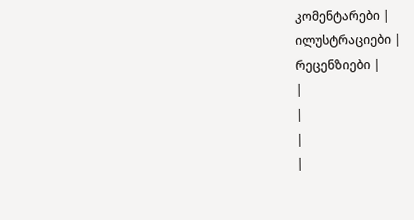კომენტარები |
ილუსტრაციები |
რეცენზიები |
|
|
|
|